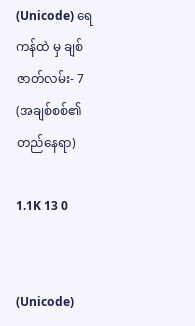(Unicode) ရေကန်ထဲ မှ ချစ်ဇာတ်လမ်း- 7 (အချစ်စစ်၏တည်နေရာ)

1.1K 13 0


(Unicode)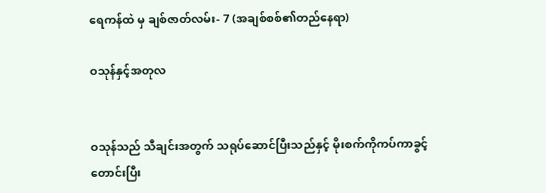ရေကန်ထဲ မှ ချစ်ဇာတ်လမ်း- 7 (အချစ်စစ်၏တည်နေရာ)

ဝသုန်နှင့်အတုလ


ဝသုန်သည် သီချင်းအတွက် သရုပ်ဆောင်ပြီးသည်နှင့် မိုးစက်ကိုကပ်ကာခွင့်တောင်းပြီး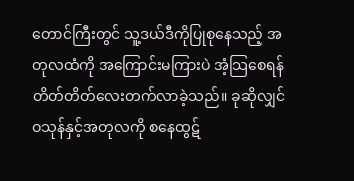တောင်ကြီးတွင် သူ့ဒယ်ဒီကိုပြုစုနေသည့် အတုလထံကို အကြောင်းမကြားပဲ အံ့သြစေရန် တိတ်တိတ်လေးတက်လာခဲ့သည်။ ခုဆိုလျှင် ဝသုန်နှင့်အတုလကို စနေထွဋ်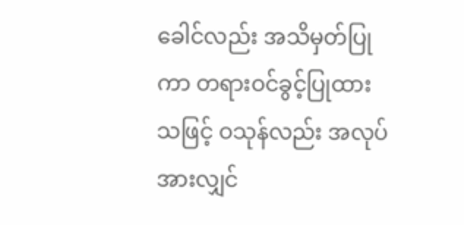ခေါင်လည်း အသိမှတ်ပြုကာ တရားဝင်ခွင့်ပြုထားသဖြင့် ဝသုန်လည်း အလုပ်အားလျှင်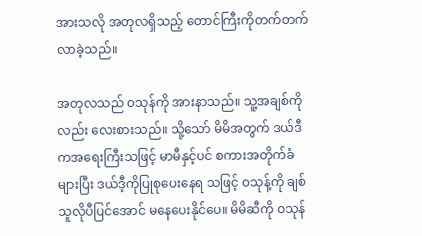အားသလို အတုလရှိသည့် တောင်ကြီးကိုတက်တက်လာခဲ့သည်။

အတုလသည် ဝသုန်ကို အားနာသည်။ သူ့အချစ်ကိုလည်း လေးစားသည်။ သို့သော် မိမိအတွက် ဒယ်ဒီကအရေးကြီးသဖြင့် မာမီနှင့်ပင် စကားအတိုက်ခံများပြီး ဒယ်ဒီ့ကိုပြုစုပေးနေရ သဖြင့် ဝသုန့်ကို ချစ်သူလိုပီပြင်အောင် မနေပေးနိုင်ပေ။ မိမိဆီကို ဝသုန်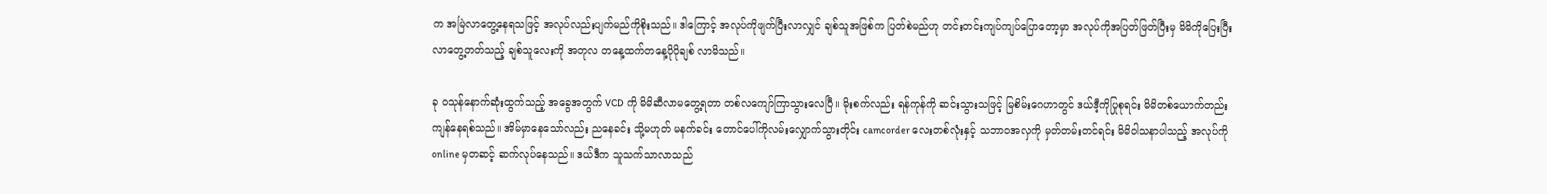က အမြဲလာတွေ့နေရသဖြင့် အလုပ်လည်းပျက်မည်ကိုစိုးသည်။ ဒါကြောင့် အလုပ်ကိုဖျက်ပြီးလာလျှင် ချစ်သူအဖြစ်က ပြတ်စဲမည်ဟု တင်းတင်းကျပ်ကျပ်ပြောတော့မှာ အလုပ်ကိုအပြတ်ဖြတ်ပြီးမှ မိမိကိုပြေးပြီးလာတွေ့တတ်သည့် ချစ်သူလေးကို အတုလ တနေ့ထက်တနေ့ပိုပိုချစ် လာမိသည်။

ခု ဝသုန်နောက်ဆုံးထွက်သည့် အခွေအတွက် VCD ကို မိမိဆီလာမတွေ့ရတာ တစ်လကျော်ကြာသွားလေပြီ။ မိုးစက်လည်း ရန်ကုန်ကို ဆင်းသွားသဖြင့် မြစိမ်းဂေဟာတွင် ဒယ်ဒီ့ကိုပြုစုရင်း မိမိတစ်ယောက်တည်းကျန်နေရစ်သည်။ အိမ်မှာနေသော်လည်း ညနေခင်း သို့မဟုတ် မနက်ခင်း တောင်ပေါ်ကိုလမ်းလျှောက်သွားတိုင်း camcorder လေးတစ်လုံးနှင့် သဘာဝအလှကို မှတ်တမ်းတင်ရင်း မိမိဝါသနာပါသည့် အလုပ်ကို online မှတဆင့် ဆက်လုပ်နေသည်။ ဒယ်ဒီက သူသက်သာလာသည်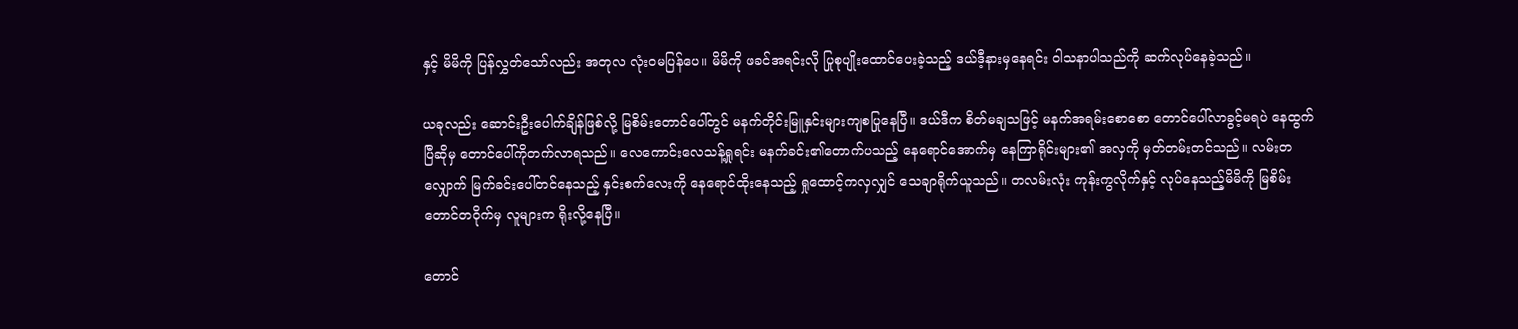နှင့် မိမိကို ပြန်လွှတ်သော်လည်း အတုလ လုံးဝမပြန်ပေ။ မိမိကို ဖခင်အရင်းလို ပြုစုပျိုးထောင်ပေးခဲ့သည့် ဒယ်ဒီ့နားမှနေရင်း ဝါသနာပါသည်ကို ဆက်လုပ်နေခဲ့သည်။

ယခုလည်း ဆောင်းဦးပေါက်ချိန်ဖြစ်လို့ မြစိမ်းတောင်ပေါ်တွင် မနက်တိုင်းမြူနှင်းများကျစပြုနေပြီ။ ဒယ်ဒီက စိတ်မချသဖြင့် မနက်အရမ်းစောစော တောင်ပေါ်လာခွင့်မရပဲ နေထွက်ပြီဆိုမှ တောင်ပေါ်ကိုတက်လာရသည်။ လေကောင်းလေသန့်ရှုရင်း မနက်ခင်း၏တောက်ပသည့် နေရောင်အောက်မှ နေကြာရိုင်းများ၏ အလှကို မှတ်တမ်းတင်သည်။ လမ်းတလျှောက် မြက်ခင်းပေါ်တင်နေသည့် နှင်းစက်လေးကို နေရောင်ထိုးနေသည့် ရှုထောင့်ကလှလျှင် သေချာရိုက်ယူသည်။ တလမ်းလုံး ကုန်းကွလိုက်နှင့် လုပ်နေသည့်မိမိကို မြစိမ်းတောင်တဝိုက်မှ လူများက ရိုးလို့နေပြီ။

တောင်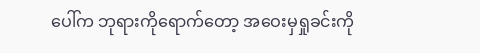ပေါ်က ဘုရားကိုရောက်တော့ အဝေးမှရှုခင်းကို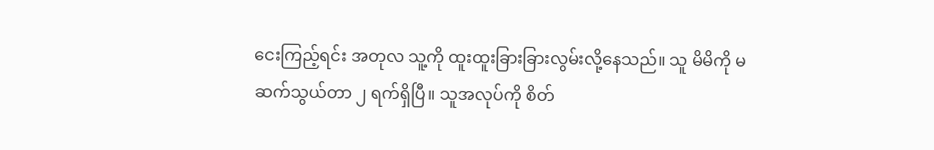ငေးကြည့်ရင်း အတုလ သူ့ကို ထူးထူးခြားခြားလွမ်းလို့နေသည်။ သူ မိမိကို မဆက်သွယ်တာ ၂ ရက်ရှိပြီ။ သူအလုပ်ကို စိတ်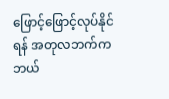ဖြောင့်ဖြောင့်လုပ်နိုင်ရန် အတုလဘက်က ဘယ်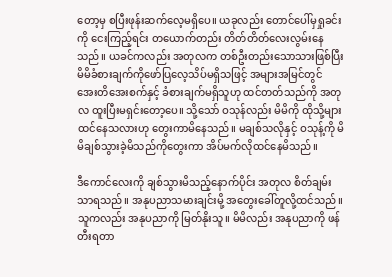တော့မှ စပြီးဖုန်းဆက်လေ့မရှိပေ။ ယခုလည်း တောင်ပေါ်မှရှုခင်းကို ငေးကြည့်ရင်း တယောက်တည်း တိတ်တိတ်လေးလွမ်းနေသည်။ ယခင်ကလည်း အတုလက တစ်ဦးတည်းသောသားဖြစ်ပြီး မိမိခံစားချက်ကိုဖော်ပြလေ့သိပ်မရှိသဖြင့် အများအမြင်တွင် အေးတိအေးစက်နှင့် ခံစားချက်မရှိသူဟု ထင်တတ်သည်ကို အတုလ ထူးပြီးမရှင်းတော့ပေ။ သို့သော် ဝသုန်လည်း မိမိကို ထိုသို့များထင်နေသလားဟု တွေးကာမိနေသည်။ မချစ်သလိုနှင့် ဝသုန့်ကို မိမိချစ်သွားခဲ့မိသည်ကိုတွေးကာ အိပ်မက်လိုထင်နေမိသည်။

ဒီကောင်လေးကို ချစ်သွားမိသည့်နောက်ပိုင်း အတုလ စိတ်ချမ်းသာရသည်။ အနုပညာသမားချင်းမို့ အတွေးခေါ်တူလို့ထင်သည်။ သူကလည်း အနုပညာကို မြတ်နိုးသူ။ မိမိလည်း အနုပညာကို ဖန်တီးရတာ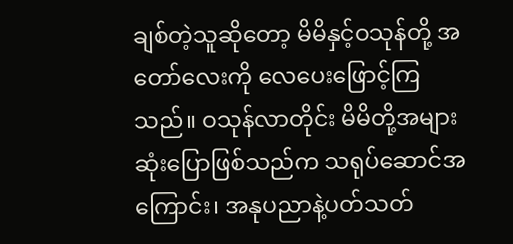ချစ်တဲ့သူဆိုတော့ မိမိနှင့်ဝသုန်တို့ အတော်လေးကို လေပေးဖြောင့်ကြသည်။ ဝသုန်လာတိုင်း မိမိတို့အများဆုံးပြောဖြစ်သည်က သရုပ်ဆောင်အကြောင်း၊ အနုပညာနဲ့ပတ်သတ်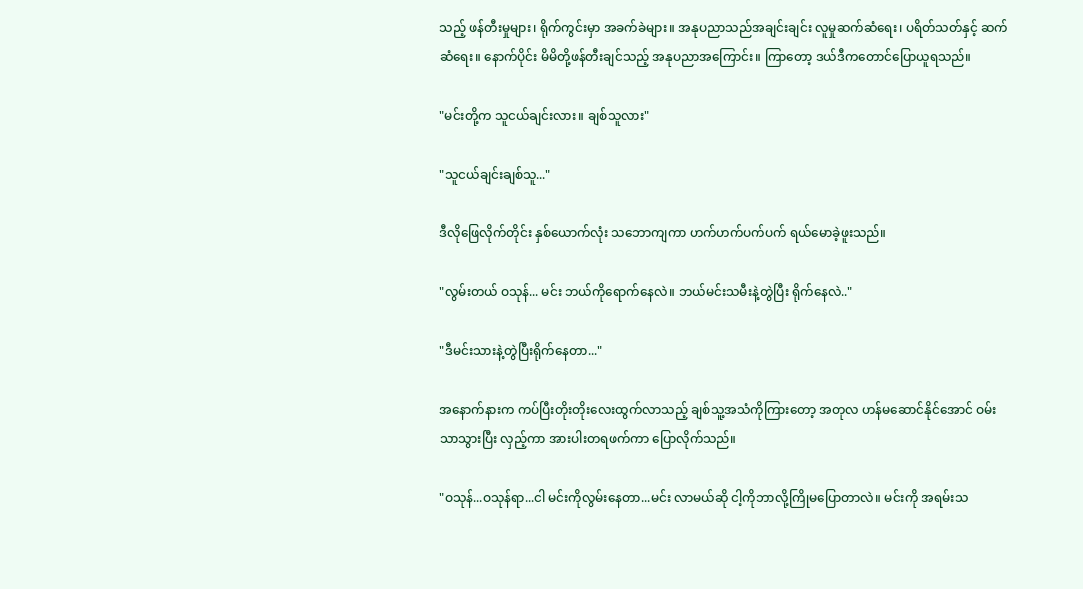သည့် ဖန်တီးမှုများ၊ ရိုက်ကွင်းမှာ အခက်ခဲများ။ အနုပညာသည်အချင်းချင်း လူမှုဆက်ဆံရေး၊ ပရိတ်သတ်နှင့် ဆက်ဆံရေး။ နောက်ပိုင်း မိမိတို့ဖန်တီးချင်သည့် အနုပညာအကြောင်း။ ကြာတော့ ဒယ်ဒီကတောင်ပြောယူရသည်။

"မင်းတို့က သူငယ်ချင်းလား။ ချစ်သူလား"

"သူငယ်ချင်းချစ်သူ..."

ဒီလိုဖြေလိုက်တိုင်း နှစ်ယောက်လုံး သဘောကျကာ ဟက်ဟက်ပက်ပက် ရယ်မောခဲ့ဖူးသည်။

"လွမ်းတယ် ဝသုန်... မင်း ဘယ်ကိုရောက်နေလဲ။ ဘယ်မင်းသမီးနဲ့တွဲပြီး ရိုက်နေလဲ.."

"ဒီမင်းသားနဲ့တွဲပြီးရိုက်နေတာ..."

အနောက်နားက ကပ်ပြီးတိုးတိုးလေးထွက်လာသည့် ချစ်သူ့အသံကိုကြားတော့ အတုလ ဟန်မဆောင်နိုင်အောင် ဝမ်းသာသွားပြီး လှည့်ကာ အားပါးတရဖက်ကာ ပြောလိုက်သည်။

"ဝသုန်...ဝသုန်ရာ...ငါ မင်းကိုလွမ်းနေတာ...မင်း လာမယ်ဆို ငါ့ကိုဘာလို့ကြိုမပြောတာလဲ။ မင်းကို အရမ်းသ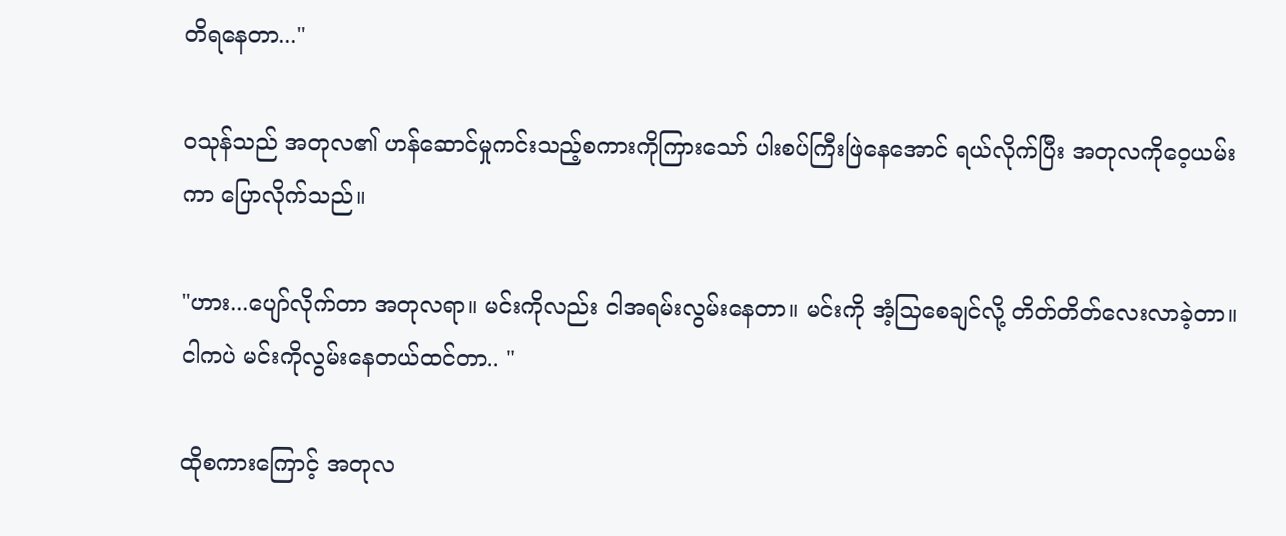တိရနေတာ..."

ဝသုန်သည် အတုလ၏ ဟန်ဆောင်မှုကင်းသည့်စကားကိုကြားသော် ပါးစပ်ကြီးဖြဲနေအောင် ရယ်လိုက်ပြီး အတုလကိုဝေ့ယမ်းကာ ပြောလိုက်သည်။

"ဟား...ပျော်လိုက်တာ အတုလရာ။ မင်းကိုလည်း ငါအရမ်းလွမ်းနေတာ။ မင်းကို အံ့သြစေချင်လို့ တိတ်တိတ်လေးလာခဲ့တာ။ ငါကပဲ မင်းကိုလွမ်းနေတယ်ထင်တာ.. "

ထိုစကားကြောင့် အတုလ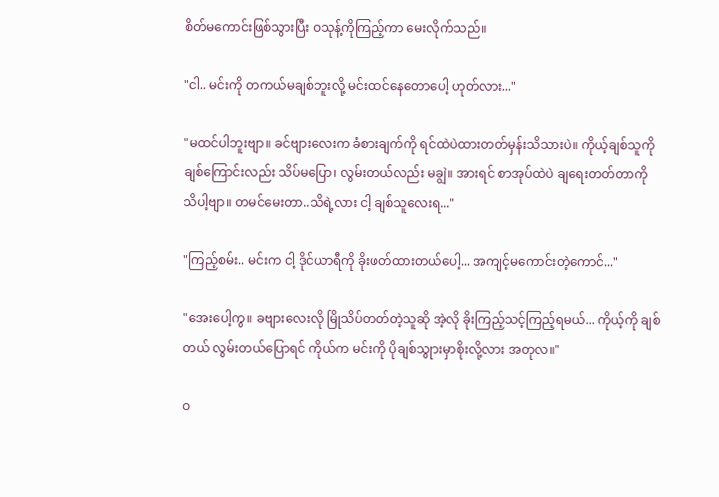စိတ်မကောင်းဖြစ်သွားပြီး ဝသုန့်ကိုကြည့်ကာ မေးလိုက်သည်။

"ငါ.. မင်းကို တကယ်မချစ်ဘူးလို့ မင်းထင်နေတောပေါ့ ဟုတ်လား..."

"မထင်ပါဘူးဗျာ။ ခင်ဗျားလေးက ခံစားချက်ကို ရင်ထဲပဲထားတတ်မှန်းသိသားပဲ။ ကိုယ့်ချစ်သူကို ချစ်ကြောင်းလည်း သိပ်မပြော၊ လွမ်းတယ်လည်း မချွဲ။ အားရင် စာအုပ်ထဲပဲ ချရေးတတ်တာကို သိပါ့ဗျာ။ တမင်မေးတာ..သိရဲ့လား ငါ့ ချစ်သူလေးရ..."

"ကြည့်စမ်း.. မင်းက ငါ့ ဒိုင်ယာရီကို ခိုးဖတ်ထားတယ်ပေါ့... အကျင့်မကောင်းတဲ့ကောင်..."

"အေးပေါ့ကွ။ ခဗျားလေးလို မြိုသိပ်တတ်တဲ့သူဆို အဲ့လို ခိုးကြည့်သင့်ကြည့်ရမယ်... ကိုယ့်ကို ချစ်တယ် လွမ်းတယ်ပြောရင် ကိုယ်က မင်းကို ပိုချစ်သွုားမှာစိုးလို့လား အတုလ။"

ဝ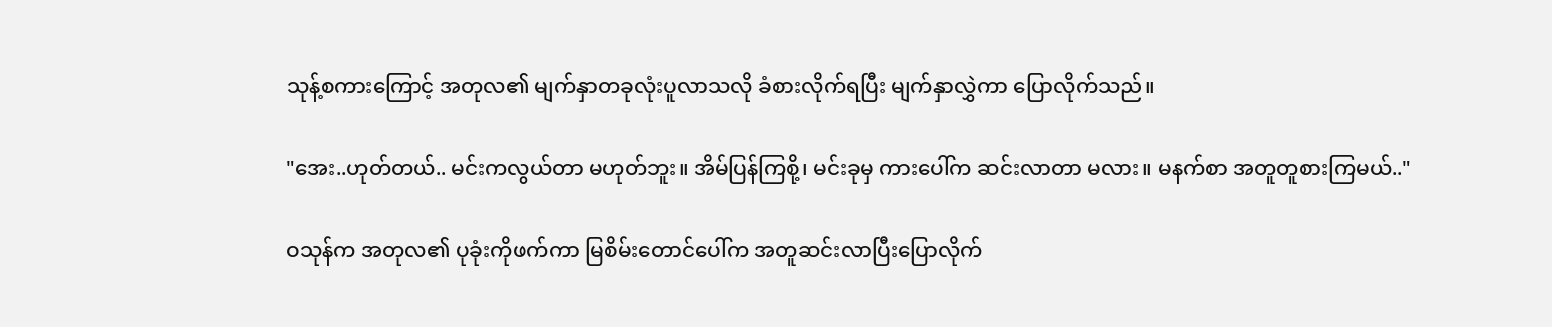သုန့်စကားကြောင့် အတုလ၏ မျက်နှာတခုလုံးပူလာသလို ခံစားလိုက်ရပြီး မျက်နှာလွှဲကာ ပြောလိုက်သည်။

"အေး..ဟုတ်တယ်.. မင်းကလွယ်တာ မဟုတ်ဘူး။ အိမ်ပြန်ကြစို့၊ မင်းခုမှ ကားပေါ်က ဆင်းလာတာ မလား။ မနက်စာ အတူတူစားကြမယ်.."

ဝသုန်က အတုလ၏ ပုခုံးကိုဖက်ကာ မြစိမ်းတောင်ပေါ်က အတူဆင်းလာပြီးပြောလိုက်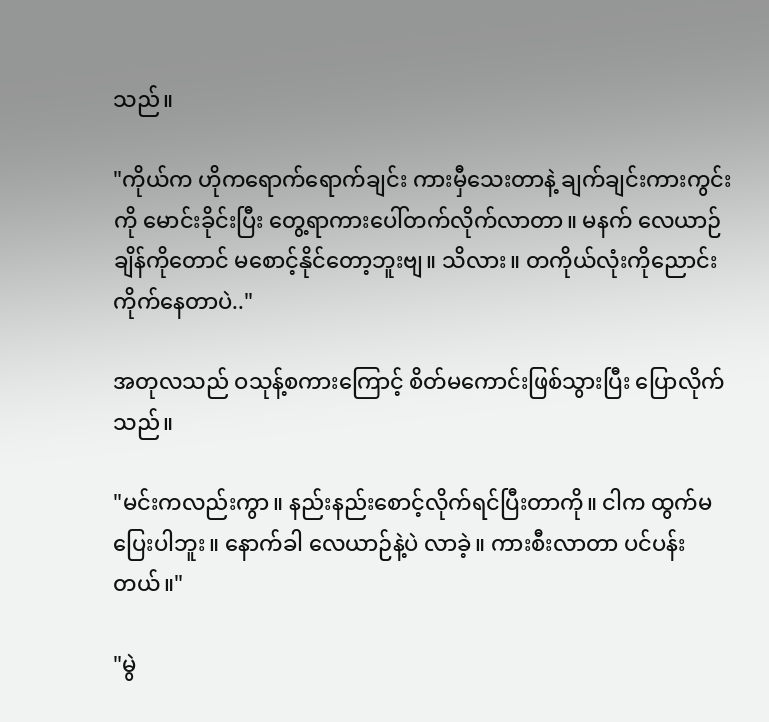သည်။

"ကိုယ်က ဟိုကရောက်ရောက်ချင်း ကားမှီသေးတာနဲ့ ချက်ချင်းကားကွင်းကို မောင်းခိုင်းပြီး တွေ့ရာကားပေါ်တက်လိုက်လာတာ။ မနက် လေယာဉ်ချိန်ကိုတောင် မစောင့်နိုင်တော့ဘူးဗျ။ သိလား။ တကိုယ်လုံးကိုညောင်းကိုက်နေတာပဲ.."

အတုလသည် ဝသုန့်စကားကြောင့် စိတ်မကောင်းဖြစ်သွားပြီး ပြောလိုက်သည်။

"မင်းကလည်းကွာ။ နည်းနည်းစောင့်လိုက်ရင်ပြီးတာကို။ ငါက ထွက်မပြေးပါဘူး။ နောက်ခါ လေယာဉ်နဲ့ပဲ လာခဲ့။ ကားစီးလာတာ ပင်ပန်းတယ်။"

"မွဲ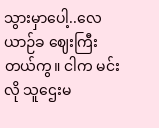သွားမှာပေါ့..လေယာဉ်ခ ဈေးကြီးတယ်ကွ။ ငါက မင်းလို သူဌေးမ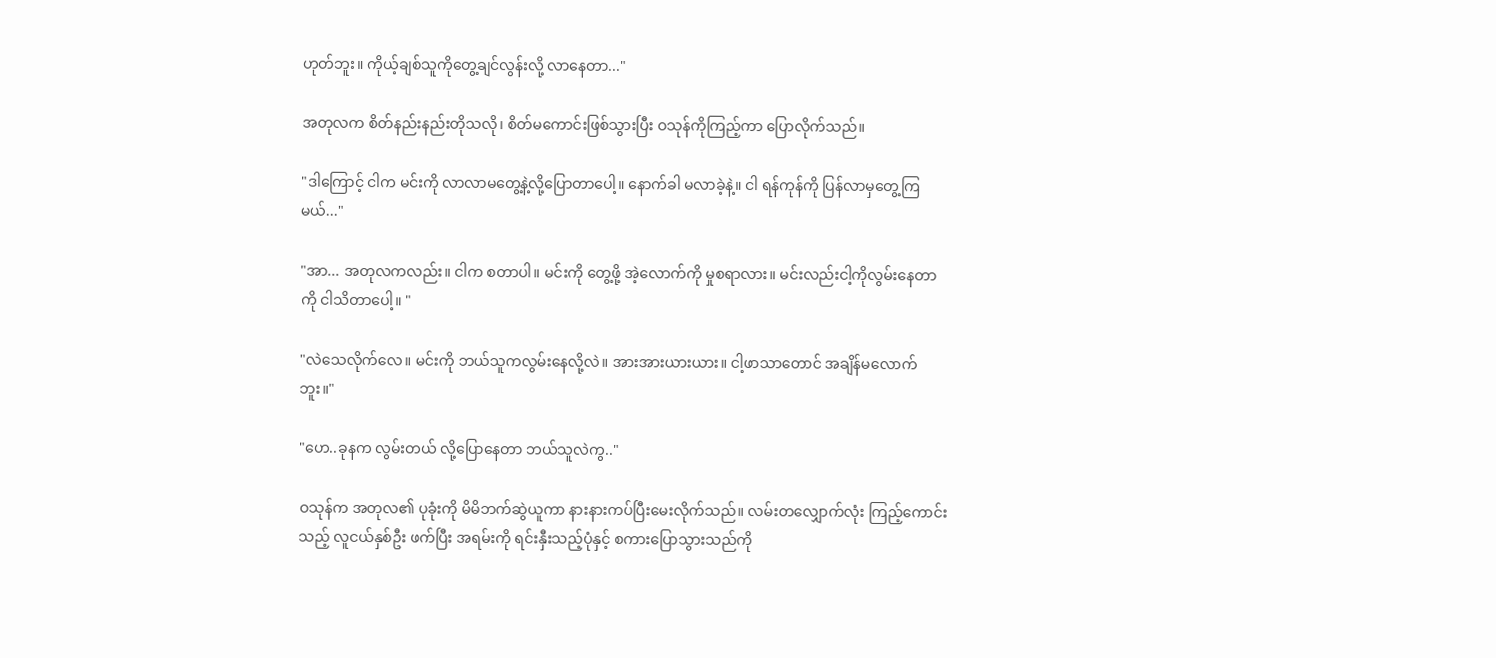ဟုတ်ဘူး။ ကိုယ့်ချစ်သူကိုတွေ့ချင်လွန်းလို့ လာနေတာ..."

အတုလက စိတ်နည်းနည်းတိုသလို၊ စိတ်မကောင်းဖြစ်သွားပြီး ဝသုန်ကိုကြည့်ကာ ပြောလိုက်သည်။

"ဒါကြောင့် ငါက မင်းကို လာလာမတွေ့နဲ့လို့ပြောတာပေါ့။ နောက်ခါ မလာခဲ့နဲ့။ ငါ ရန်ကုန်ကို ပြန်လာမှတွေ့ကြမယ်..."

"အာ... အတုလကလည်း။ ငါက စတာပါ။ မင်းကို တွေ့ဖို့ အဲ့လောက်ကို မှုစရာလား။ မင်းလည်းငါ့ကိုလွမ်းနေတာကို ငါသိတာပေါ့။ "

"လဲသေလိုက်လေ။ မင်းကို ဘယ်သူကလွမ်းနေလို့လဲ။ အားအားယားယား။ ငါ့ဖာသာတောင် အချိန်မလောက်ဘူး။"

"ဟေ..ခုနက လွမ်းတယ် လို့ပြောနေတာ ဘယ်သူလဲကွ.."

ဝသုန်က အတုလ၏ ပုခုံးကို မိမိဘက်ဆွဲယူကာ နားနားကပ်ပြီးမေးလိုက်သည်။ လမ်းတလျှောက်လုံး ကြည့်ကောင်းသည့် လူငယ်နှစ်ဦး ဖက်ပြီး အရမ်းကို ရင်းနှီးသည့်ပုံနှင့် စကားပြောသွားသည်ကို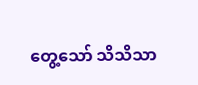တွေ့သော် သိသိသာ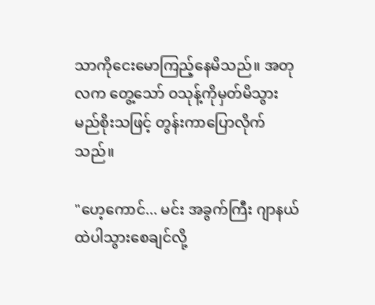သာကိုငေးမောကြည့်နေမိသည်။ အတုလက တွေ့သော် ဝသုန့်ကိုမှတ်မိသွားမည်စိုးသဖြင့် တွန်းကာပြောလိုက်သည်။

"ဟေ့ကောင်... မင်း အခွက်ကြီး ဂျာနယ်ထဲပါသွားစေချင်လို့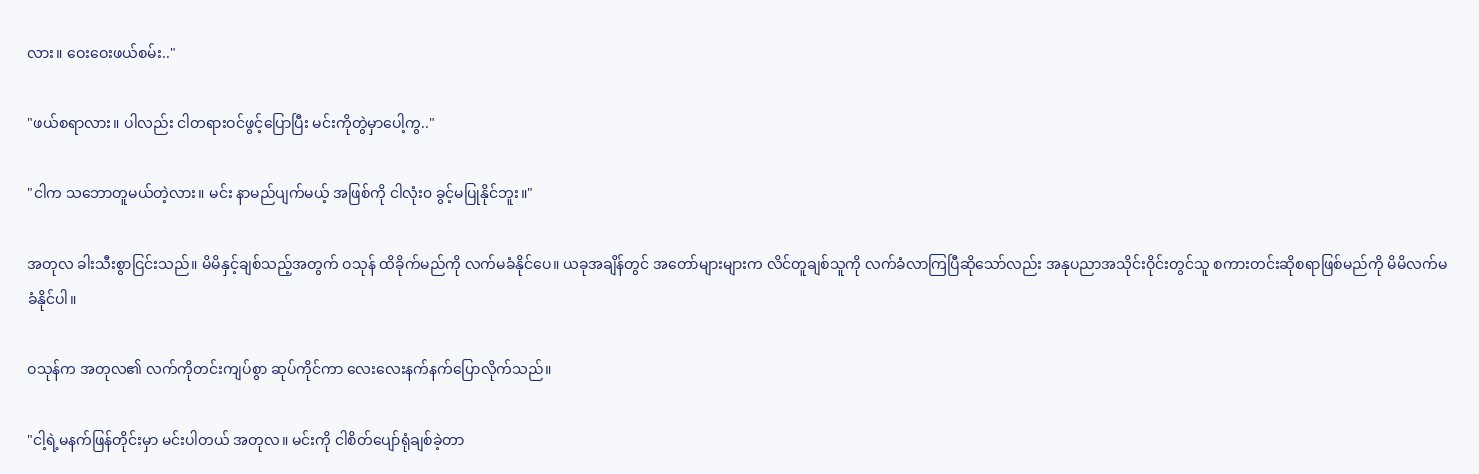လား။ ဝေးဝေးဖယ်စမ်း.."

"ဖယ်စရာလား။ ပါလည်း ငါတရားဝင်ဖွင့်ပြောပြီး မင်းကိုတွဲမှာပေါ့ကွ.."

"ငါက သဘောတူမယ်တဲ့လား။ မင်း နာမည်ပျက်မယ့် အဖြစ်ကို ငါလုံး၀ ခွင့်မပြုနိုင်ဘူး။"

အတုလ ခါးသီးစွာငြင်းသည်။ မိမိနှင့်ချစ်သည့်အတွက် ဝသုန် ထိခိုက်မည်ကို လက်မခံနိုင်ပေ။ ယခုအချိန်တွင် အတော်များများက လိင်တူချစ်သူကို လက်ခံလာကြပြီဆိုသော်လည်း အနုပညာအသိုင်းဝိုင်းတွင်သူ စကားတင်းဆိုစရာဖြစ်မည်ကို မိမိလက်မခံနိုင်ပါ။

ဝသုန်က အတုလ၏ လက်ကိုတင်းကျပ်စွာ ဆုပ်ကိုင်ကာ လေးလေးနက်နက်ပြောလိုက်သည်။

"ငါ့ရဲ့မနက်ဖြန်တိုင်းမှာ မင်းပါတယ် အတုလ။ မင်းကို ငါစိတ်ပျော်ရုံချစ်ခဲ့တာ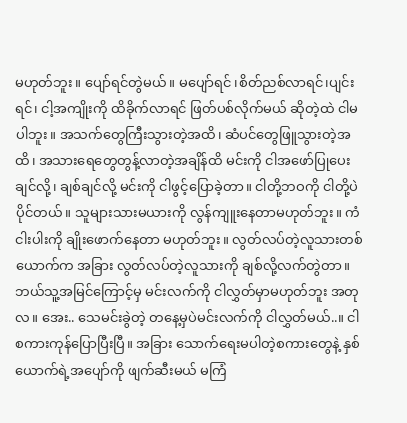မဟုတ်ဘူး။ ပျော်ရင်တွဲမယ်။ မပျော်ရင် ၊စိတ်ညစ်လာရင်၊ပျင်းရင်၊ ငါ့အကျိုးကို ထိခိုက်လာရင် ဖြတ်ပစ်လိုက်မယ် ဆိုတဲ့ထဲ ငါမပါဘူး။ အသက်တွေကြီးသွားတဲ့အထိ၊ ဆံပင်တွေဖြူသွားတဲ့အထိ၊ အသားရေတွေတွန့်လာတဲ့အချိန်ထိ မင်းကို ငါအဖော်ပြုပေးချင်လို့၊ ချစ်ချင်လို့ မင်းကို ငါဖွင့်ပြောခဲ့တာ။ ငါတို့ဘဝကို ငါတို့ပဲပိုင်တယ်။ သူများသားမယားကို လွန်ကျူးနေတာမဟုတ်ဘူး။ ကံငါးပါးကို ချိုးဖောက်နေတာ မဟုတ်ဘူး။ လွတ်လပ်တဲ့လူသားတစ်ယောက်က အခြား လွတ်လပ်တဲ့လူသားကို ချစ်လို့လက်တွဲတာ။ ဘယ်သူ့အမြင်ကြောင့်မှ မင်းလက်ကို ငါလွှတ်မှာမဟုတ်ဘူး အတုလ။ အေး.. သေမင်းခွဲတဲ့ တနေ့မှပဲမင်းလက်ကို ငါလွှတ်မယ်..။ ငါ စကားကုန်ပြောပြီးပြီ။ အခြား သောက်ရေးမပါတဲ့စကားတွေနဲ့ နှစ်ယောက်ရဲ့အပျော်ကို ဖျက်ဆီးမယ် မကြံ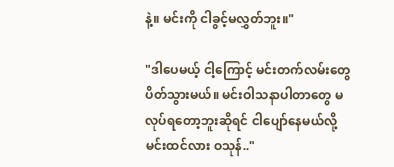နဲ့။ မင်းကို ငါခွင့်မလွှတ်ဘူး။"

"ဒါပေမယ့် ငါ့ကြောင့် မင်းတက်လမ်းတွေ ပိတ်သွားမယ်။ မင်းဝါသနာပါတာတွေ မလုပ်ရတော့ဘူးဆိုရင် ငါပျော်နေမယ်လို့ မင်းထင်လား ဝသုန်.."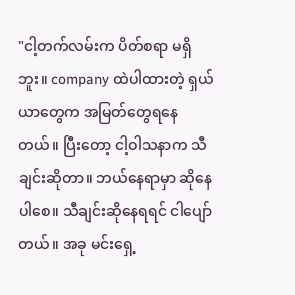"ငါ့တက်လမ်းက ပိတ်စရာ မရှိဘူး။ company ထဲပါထားတဲ့ ရှယ်ယာတွေက အမြတ်တွေရနေတယ်။ ပြီးတော့ ငါ့ဝါသနာက သီချင်းဆိုတာ။ ဘယ်နေရာမှာ ဆိုနေပါစေ။ သီချင်းဆိုနေရရင် ငါပျော်တယ်။ အခု မင်းရှေ့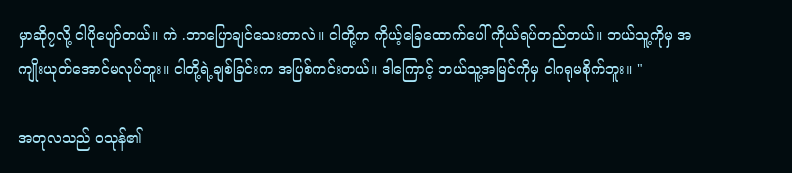မှာဆို၇လို့ ငါပိုပျော်တယ်။ ကဲ .ဘာပြောချင်သေးတာလဲ။ ငါတို့က ကိုယ့်ခြေထောက်ပေါ် ကိုယ်ရပ်တည်တယ်။ ဘယ်သူ့ကိုမှ အကျိုးယုတ်အောင်မလုပ်ဘူး။ ငါတို့ရဲ့ချစ်ခြင်းက အပြစ်ကင်းတယ်။ ဒါကြောင့် ဘယ်သူ့အမြင်ကိုမှ ငါဂရုမစိုက်ဘူး။ "

အတုလသည် ဝသုန်၏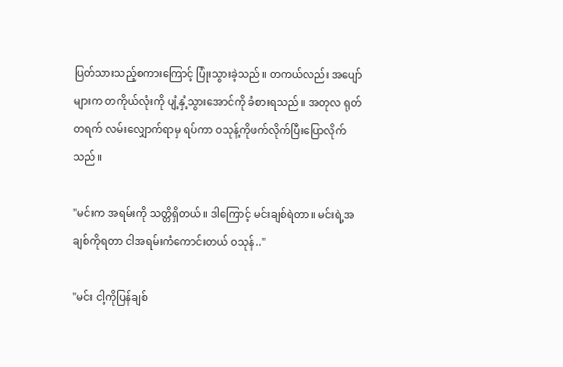ပြတ်သားသည့်စကားကြောင့် ပြုံးသွားခဲ့သည်။ တကယ်လည်း အပျော်များက တကိုယ်လုံးကို ပျံ့နှံ့သွားအောင်ကို ခံစားရသည်။ အတုလ ရုတ်တရက် လမ်းလျှောက်ရာမှ ရပ်ကာ ဝသုန့်ကိုဖက်လိုက်ပြီးပြောလိုက်သည်။

"မင်းက အရမ်းကို သတ္တိရှိတယ်။ ဒါကြောင့် မင်းချစ်ရဲတာ။ မင်းရဲ့အချစ်ကိုရတာ ငါအရမ်းကံကောင်းတယ် ဝသုန်.."

"မင်း ငါ့ကိုပြန်ချစ်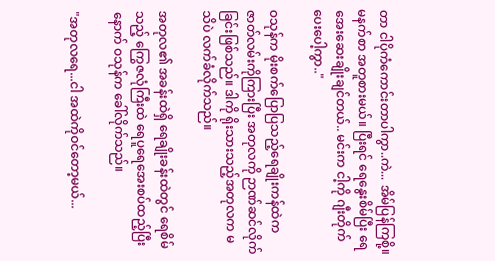တာ ငါပိုကံကောင်းတာပါကွာ..ကဲ... အိမ်ပြန်ကြစို့။ မနက်စာ အတူစားမယ်။ ပြီးရင် ရေနွေးစိမ်ပြီး ရေအေးဆေးချိုးချင်တယ်.. မင်းက ငါ့ကို ဂျီးတိုက်ပေးပေါ့ကွာ.."

ဝသုန်က မိုးစက်ပြောပြသည့်ရေချိုးကန်ထဲက ဇာတ်လမ်းကိုကြားပြီး အတုလကို ဉာဏ်ဆင်လိုက်ခြင်းဖြစ်သည်။ ဒါကို ရိုးသားသည့်အတုလက မသိပဲ လက်ခံလိုက်သည်။

အတုလ၏ အခန်းထဲရှိ ရေချိုးခန်းထဲတွင် ရေစိမ်သည့် ကြွေဇလုံကြီးထဲ ရေပူရေအေးစပ်ထည့်ပြီးနောက် ဝသုန်က ခေါ်လိုက်သည်။

"အတုလရေ...ငါ အထဲကိုဝင်တော့မယ်...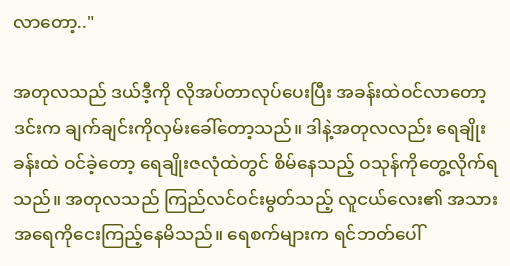လာတော့.."

အတုလသည် ဒယ်ဒီ့ကို လိုအပ်တာလုပ်ပေးပြီး အခန်းထဲဝင်လာတော့ ဒင်းက ချက်ချင်းကိုလှမ်းခေါ်တော့သည်။ ဒါနဲ့အတုလလည်း ရေချိုးခန်းထဲ ဝင်ခဲ့တော့ ရေချိုးဇလုံထဲတွင် စိမ်နေသည့် ဝသုန်ကိုတွေ့လိုက်ရသည်။ အတုလသည် ကြည်လင်ဝင်းမွတ်သည့် လူငယ်လေး၏ အသားအရေကိုငေးကြည့်နေမိသည်။ ရေစက်များက ရင်ဘတ်ပေါ်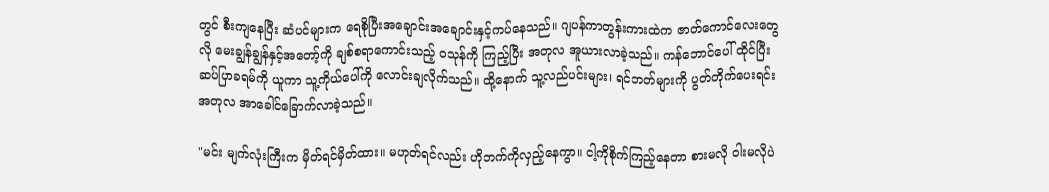တွင် စီးကျနေပြီး ဆံပင်များက ရေစိုပြီးအချောင်းအချောင်းနှင့်ကပ်နေသည်။ ဂျပန်ကာတွန်းကားထဲက ဇာတ်ကောင်လေးတွေလို မေးချွန်ချွန်နှင့်အတော့်ကို ချစ်စရာကောင်းသည့် ဝသုန်ကို ကြည့်ပြီး အတုလ အူယားလာခဲ့သည်။ ကန်ဘောင်ပေါ် ထိုင်ပြီး ဆပ်ပြာခရမ်ကို ယူကာ သူ့ကိုယ်ပေါ်ကို လောင်းချလိုက်သည်။ ထို့နောက် သူ့လည်ပင်းများ၊ ရင်ဘတ်များကို ပွတ်တိုက်ပေးရင်း အတုလ အာခေါင်ခြောက်လာခဲ့သည်။

"မင်း မျက်လုံးကြီးက မှိတ်ရင်မှိတ်ထား။ မဟုတ်ရင်လည်း ဟိုဘက်ကိုလှည့်နေကွာ။ ငါ့ကိုစိုက်ကြည့်နေတာ စားမလို ဝါးမလိုပဲ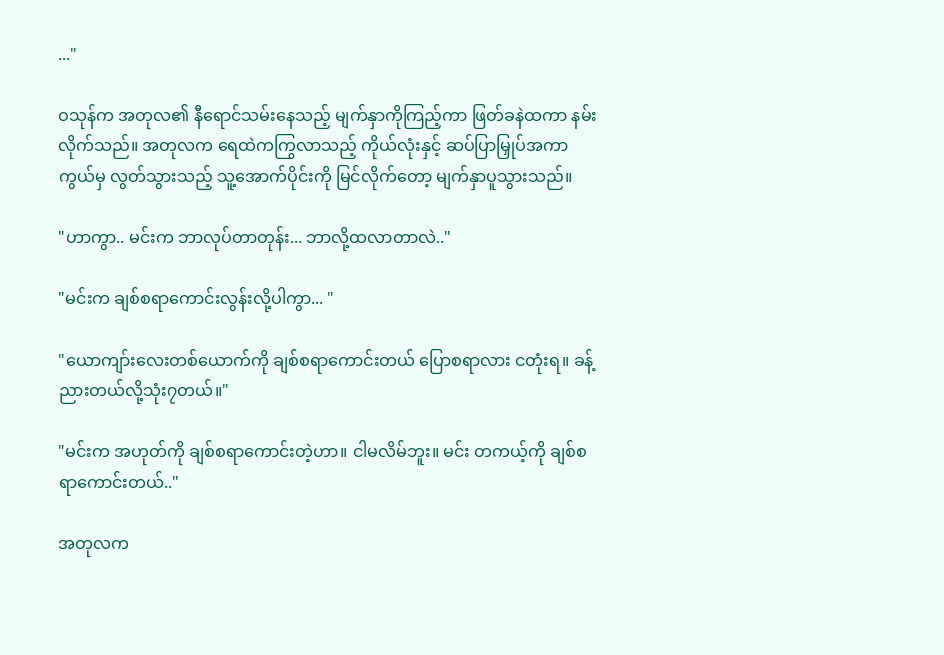..."

ဝသုန်က အတုလ၏ နီရောင်သမ်းနေသည့် မျက်နှာကိုကြည့်ကာ ဖြတ်ခနဲထကာ နမ်းလိုက်သည်။ အတုလက ရေထဲကကြွလာသည့် ကိုယ်လုံးနှင့် ဆပ်ပြာမြှုပ်အကာကွယ်မှ လွတ်သွားသည့် သူ့အောက်ပိုင်းကို မြင်လိုက်တော့ မျက်နှာပူသွားသည်။

"ဟာကွာ.. မင်းက ဘာလုပ်တာတုန်း... ဘာလို့ထလာတာလဲ.."

"မင်းက ချစ်စရာကောင်းလွန်းလို့ပါကွာ... "

"ယောကျာ်းလေးတစ်ယောက်ကို ချစ်စရာကောင်းတယ် ပြောစရာလား ငတုံးရ။ ခန့်ညားတယ်လို့သုံး၇တယ်။"

"မင်းက အဟုတ်ကို ချစ်စရာကောင်းတဲ့ဟာ။ ငါမလိမ်ဘူး။ မင်း တကယ့်ကို ချစ်စရာကောင်းတယ်.."

အတုလက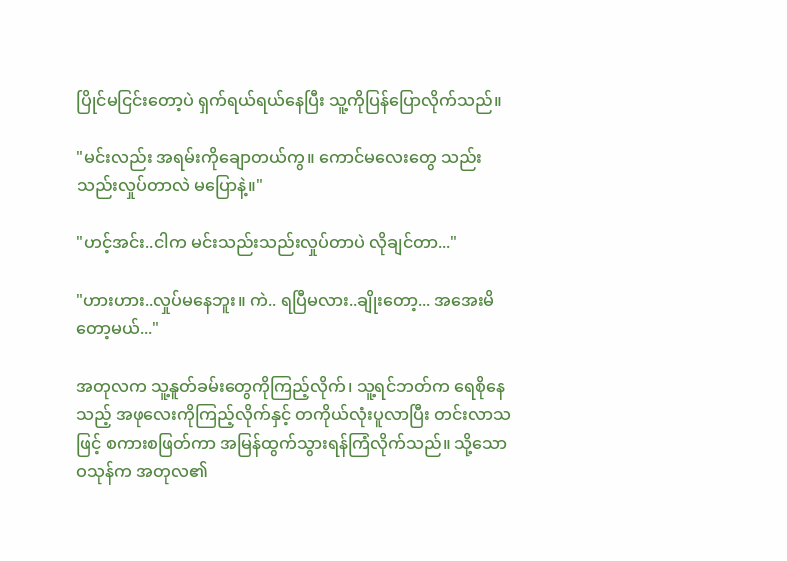ပြိုင်မငြင်းတော့ပဲ ရှက်ရယ်ရယ်နေပြီး သူ့ကိုပြန်ပြောလိုက်သည်။

"မင်းလည်း အရမ်းကိုချောတယ်ကွ။ ကောင်မလေးတွေ သည်းသည်းလှုပ်တာလဲ မပြောနဲ့။"

"ဟင့်အင်း..ငါက မင်းသည်းသည်းလှုပ်တာပဲ လိုချင်တာ..."

"ဟားဟား..လှုပ်မနေဘူး။ ကဲ.. ရပြီမလား..ချိုးတော့... အအေးမိတော့မယ်..."

အတုလက သူ့နူတ်ခမ်းတွေကိုကြည့်လိုက်၊ သူ့ရင်ဘတ်က ရေစိုနေသည့် အဖုလေးကိုကြည့်လိုက်နှင့် တကိုယ်လုံးပူလာပြီး တင်းလာသဖြင့် စကားစဖြတ်ကာ အမြန်ထွက်သွားရန်ကြံလိုက်သည်။ သို့သော ဝသုန်က အတုလ၏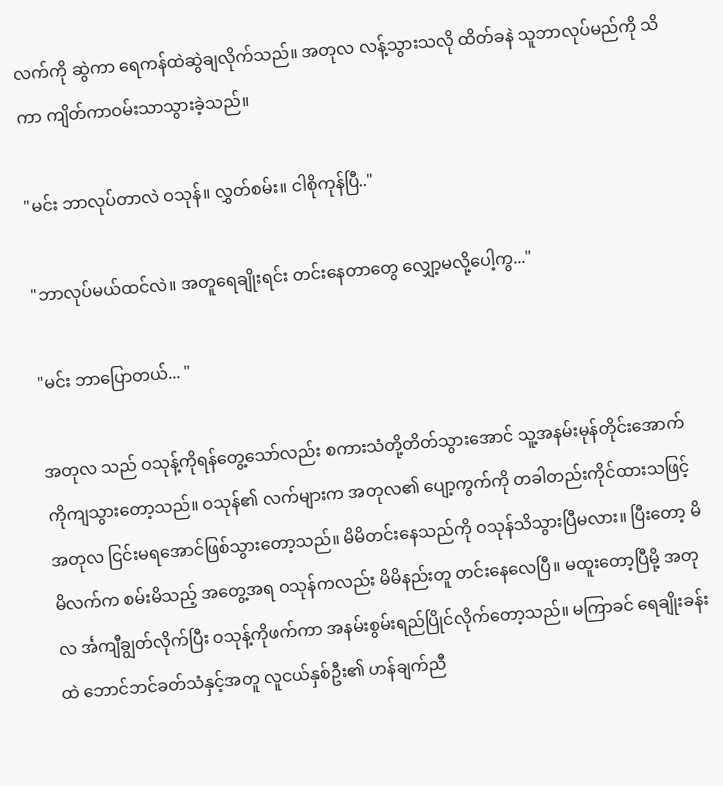လက်ကို ဆွဲကာ ရေကန်ထဲဆွဲချလိုက်သည်။ အတုလ လန့်သွားသလို ထိတ်ခနဲ သူဘာလုပ်မည်ကို သိကာ ကျိတ်ကာဝမ်းသာသွားခဲ့သည်။

"မင်း ဘာလုပ်တာလဲ ဝသုန်။ လွှတ်စမ်း။ ငါစိုကုန်ပြီ.."

"ဘာလုပ်မယ်ထင်လဲ။ အတူရေချိုးရင်း တင်းနေတာတွေ လျှော့မလို့ပေါ့ကွ..."

"မင်း ဘာပြောတယ်... "

အတုလ သည် ဝသုန့်ကိုရန်တွေ့သော်လည်း စကားသံတို့တိတ်သွားအောင် သူ့အနမ်းမုန်တိုင်းအောက်ကိုကျသွားတော့သည်။ ဝသုန်၏ လက်များက အတုလ၏ ပျော့ကွက်ကို တခါတည်းကိုင်ထားသဖြင့် အတုလ ငြင်းမရအောင်ဖြစ်သွားတော့သည်။ မိမိတင်းနေသည်ကို ဝသုန်သိသွားပြီမလား။ ပြီးတော့ မိမိလက်က စမ်းမိသည့် အတွေ့အရ ဝသုန်ကလည်း မိမိနည်းတူ တင်းနေလေပြီ။ မထူးတော့ပြီမို့ အတုလ င်္အကျီချွတ်လိုက်ပြီး ဝသုန့်ကိုဖက်ကာ အနမ်းစွမ်းရည်ပြိုင်လိုက်တော့သည်။ မကြာခင် ရေချိုးခန်းထဲ ဘောင်ဘင်ခတ်သံနှင့်အတူ လူငယ်နှစ်ဦး၏ ဟန်ချက်ညီ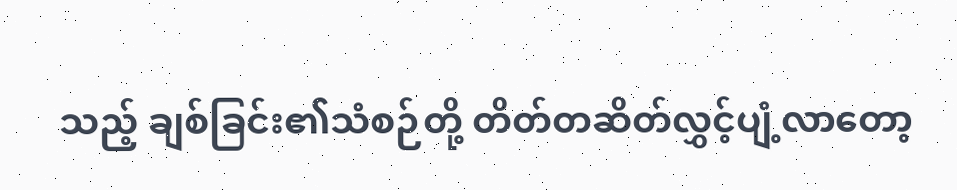သည့် ချစ်ခြင်း၏သံစဉ်တို့ တိတ်တဆိတ်လွှင့်ပျံ့လာတော့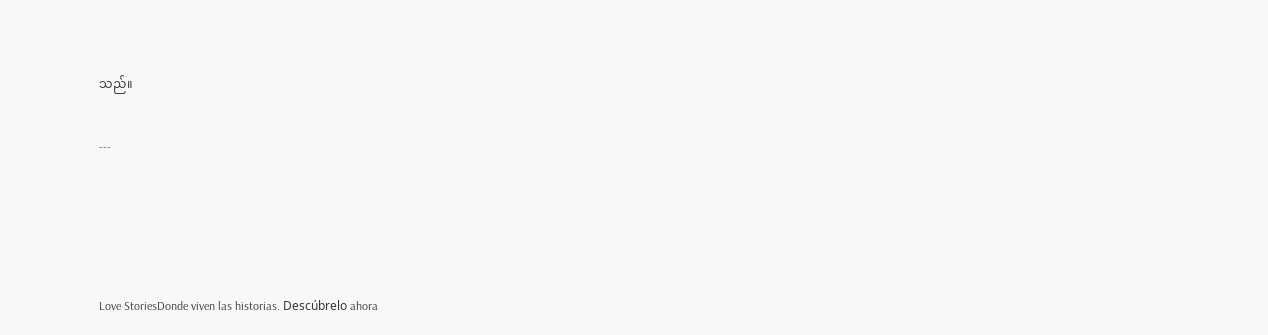သည်။

---




Love StoriesDonde viven las historias. Descúbrelo ahora